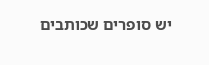יש סופרים שכותבים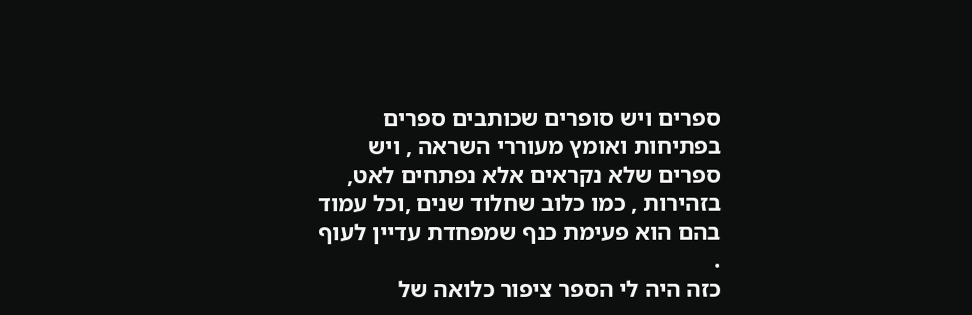ספרים ויש סופרים שכותבים ספרים בפתיחות ואומץ מעוררי השראה , ויש ספרים שלא נקראים אלא נפתחים לאט, בזהירות , כמו כלוב שחלוד שנים ,וכל עמוד בהם הוא פעימת כנף שמפחדת עדיין לעוף .
כזה היה לי הספר ציפור כלואה של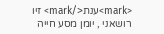<mark>ענת</mark> זיו רושאני , יומן מסע חייה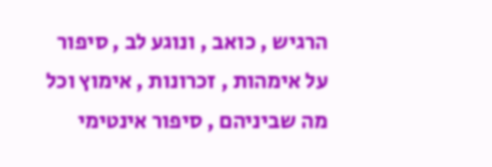הרגיש , כואב , ונוגע לב , סיפור על אימהות , זכרונות , אימוץ וכל מה שביניהם , סיפור אינטימי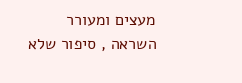מעצים ומעורר השראה , סיפור שלא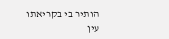הותיר בי בקריאתו עין